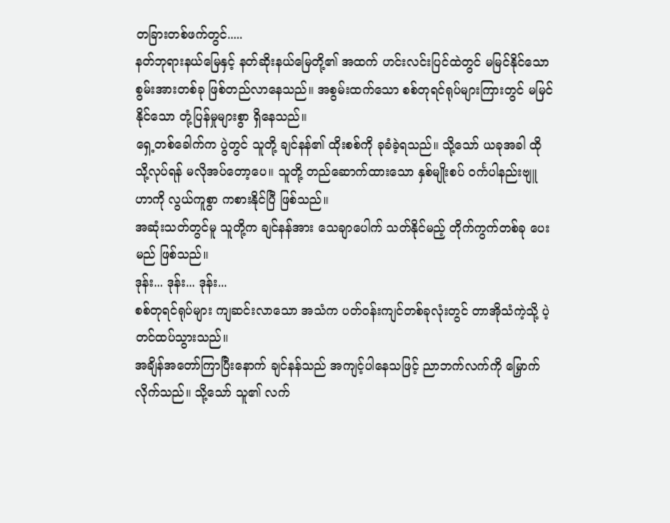တခြားတစ်ဖက်တွင်.....
နတ်ဘုရားနယ်မြေနှင့် နတ်ဆိုးနယ်မြေတို့၏ အထက် ဟင်းလင်းပြင်ထဲတွင် မမြင်နိုင်သော စွမ်းအားတစ်ခု ဖြစ်တည်လာနေသည်။ အစွမ်းထက်သော စစ်တုရင်ရုပ်များကြားတွင် မမြင်နိုင်သော တုံ့ပြန်မှုများစွာ ရှိနေသည်။
ရှေ့တစ်ခေါက်က ပွဲတွင် သူတို့ ချင်နန်၏ ထိုးစစ်ကို ခုခံခဲ့ရသည်။ သို့သော် ယခုအခါ ထိုသို့လုပ်ရန် မလိုအပ်တော့ပေ။ သူတို့ တည်ဆောက်ထားသော နှစ်မျိုးစပ် ၀င်္ကပါနည်းဗျူဟာကို လွယ်ကူစွာ ကစားနိုင်ပြီ ဖြစ်သည်။
အဆုံးသတ်တွင်မူ သူတို့က ချင်နန်အား သေချာပေါက် သတ်နိုင်မည့် တိုက်ကွက်တစ်ခု ပေးမည် ဖြစ်သည်။
ဒုန်း... ဒုန်း... ဒုန်း...
စစ်တုရင်ရုပ်များ ကျဆင်းလာသော အသံက ပတ်ဝန်းကျင်တစ်ခုလုံးတွင် တာအိုသံကဲ့သို့ ပဲ့တင်ထပ်သွားသည်။
အချိန်အတော်ကြာပြီးနောက် ချင်နန်သည် အကျင့်ပါနေသဖြင့် ညာဘက်လက်ကို မြှောက်လိုက်သည်။ သို့သော် သူ၏ လက်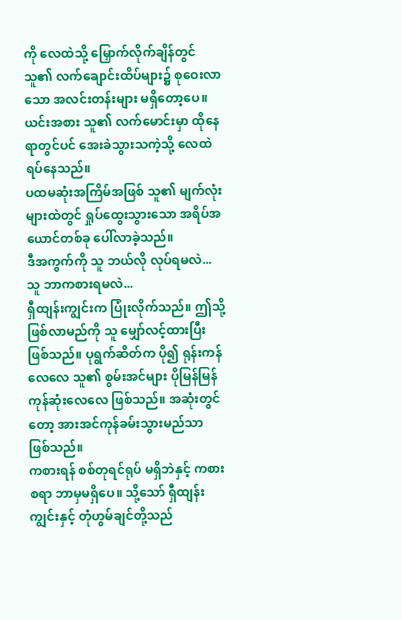ကို လေထဲသို့ မြှောက်လိုက်ချိန်တွင် သူ၏ လက်ချောင်းထိပ်များ၌ စုဝေးလာသော အလင်းတန်းများ မရှိတော့ပေ။ ယင်းအစား သူ၏ လက်မောင်းမှာ ထိုနေရာတွင်ပင် အေးခဲသွားသကဲ့သို့ လေထဲ ရပ်နေသည်။
ပထမဆုံးအကြိမ်အဖြစ် သူ၏ မျက်လုံးများထဲတွင် ရှုပ်ထွေးသွားသော အရိပ်အယောင်တစ်ခု ပေါ်လာခဲ့သည်။
ဒီအကွက်ကို သူ ဘယ်လို လုပ်ရမလဲ...
သူ ဘာကစားရမလဲ...
ရှီထျန်းကျွင်းက ပြုံးလိုက်သည်။ ဤသို့ဖြစ်လာမည်ကို သူ မျှော်လင့်ထားပြီး ဖြစ်သည်။ ပုရွက်ဆိတ်က ပို၍ ရုန်းကန်လေလေ သူ၏ စွမ်းအင်များ ပိုမြန်မြန် ကုန်ဆုံးလေလေ ဖြစ်သည်။ အဆုံးတွင်တော့ အားအင်ကုန်ခမ်းသွားမည်သာ ဖြစ်သည်။
ကစားရန် စစ်တုရင်ရုပ် မရှိဘဲနှင့် ကစားစရာ ဘာမှမရှိပေ။ သို့သော် ရှီထျန်းကျွင်းနှင့် တုံဟွမ်ချင်တို့သည်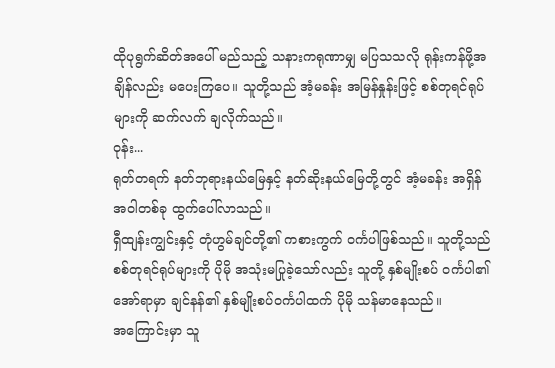ထိုပုရွက်ဆိတ်အပေါ် မည်သည့် သနားကရုဏာမျှ မပြသသလို ရုန်းကန်ဖို့အချိန်လည်း မပေးကြပေ။ သူတို့သည် အံ့မခန်း အမြန်နှုန်းဖြင့် စစ်တုရင်ရုပ်များကို ဆက်လက် ချလိုက်သည်။
ဝုန်း...
ရုတ်တရက် နတ်ဘုရားနယ်မြေနှင့် နတ်ဆိုးနယ်မြေတို့တွင် အံ့မခန်း အရှိန်အဝါတစ်ခု ထွက်ပေါ်လာသည်။
ရှီထျန်းကျွင်းနှင့် တုံဟွမ်ချင်တို့၏ ကစားကွက် ၀င်္ကပါဖြစ်သည်။ သူတို့သည် စစ်တုရင်ရုပ်များကို ပိုမို အသုံးမပြုခဲ့သော်လည်း သူတို့ နှစ်မျိုးစပ် ၀င်္ကပါ၏ အော်ရာမှာ ချင်နန်၏ နှစ်မျိုးစပ်၀င်္ကပါထက် ပိုမို သန်မာနေသည်။
အကြောင်းမှာ သူ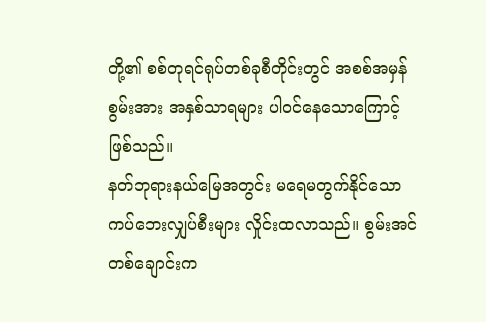တို့၏ စစ်တုရင်ရုပ်တစ်ခုစီတိုင်းတွင် အစစ်အမှန် စွမ်းအား အနှစ်သာရများ ပါဝင်နေသောကြောင့် ဖြစ်သည်။
နတ်ဘုရားနယ်မြေအတွင်း မရေမတွက်နိုင်သော ကပ်ဘေးလျှပ်စီးများ လှိုင်းထလာသည်။ စွမ်းအင်တစ်ချောင်းက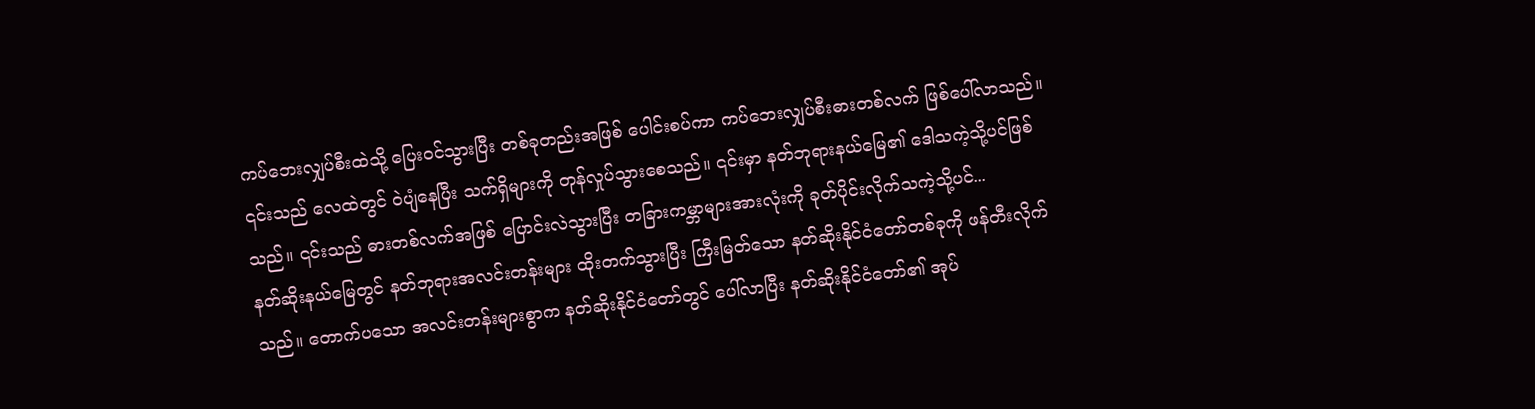ကပ်ဘေးလျှပ်စီးထဲသို့ ပြေးဝင်သွားပြီး တစ်ခုတည်းအဖြစ် ပေါင်းစပ်ကာ ကပ်ဘေးလျှပ်စီးဓားတစ်လက် ဖြစ်ပေါ်လာသည်။
၎င်းသည် လေထဲတွင် ဝဲပျံနေပြီး သက်ရှိများကို တုန်လှုပ်သွားစေသည်။ ၎င်းမှာ နတ်ဘုရားနယ်မြေ၏ ဒေါသကဲ့သို့ပင်ဖြစ်သည်။ ၎င်းသည် ဓားတစ်လက်အဖြစ် ပြောင်းလဲသွားပြီး တခြားကမ္ဘာများအားလုံးကို ခုတ်ပိုင်းလိုက်သကဲ့သို့ပင်...
နတ်ဆိုးနယ်မြေတွင် နတ်ဘုရားအလင်းတန်းများ ထိုးတက်သွားပြီး ကြီးမြတ်သော နတ်ဆိုးနိုင်ငံတော်တစ်ခုကို ဖန်တီးလိုက်သည်။ တောက်ပသော အလင်းတန်းများစွာက နတ်ဆိုးနိုင်ငံတော်တွင် ပေါ်လာပြီး နတ်ဆိုးနိုင်ငံတော်၏ အုပ်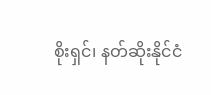စိုးရှင်၊ နတ်ဆိုးနိုင်ငံ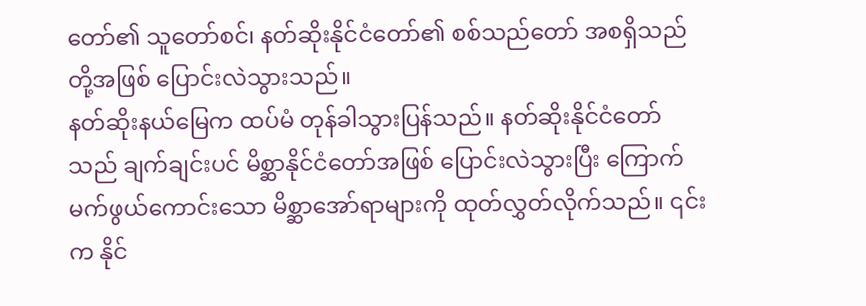တော်၏ သူတော်စင်၊ နတ်ဆိုးနိုင်ငံတော်၏ စစ်သည်တော် အစရှိသည်တို့အဖြစ် ပြောင်းလဲသွားသည်။
နတ်ဆိုးနယ်မြေက ထပ်မံ တုန်ခါသွားပြန်သည်။ နတ်ဆိုးနိုင်ငံတော်သည် ချက်ချင်းပင် မိစ္ဆာနိုင်ငံတော်အဖြစ် ပြောင်းလဲသွားပြီး ကြောက်မက်ဖွယ်ကောင်းသော မိစ္ဆာအော်ရာများကို ထုတ်လွှတ်လိုက်သည်။ ၎င်းက နိုင်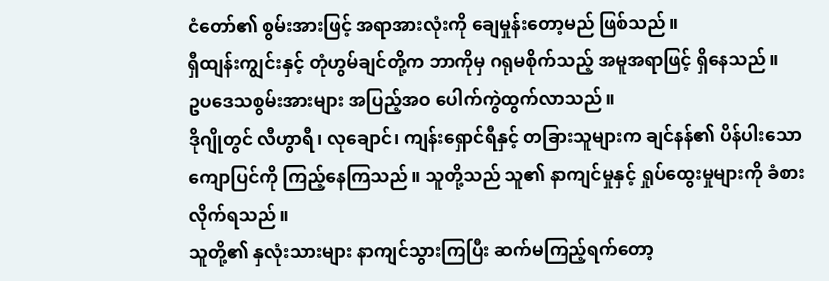ငံတော်၏ စွမ်းအားဖြင့် အရာအားလုံးကို ချေမှုန်းတော့မည် ဖြစ်သည်။
ရှီထျန်းကျွင်းနှင့် တုံဟွမ်ချင်တို့က ဘာကိုမှ ဂရုမစိုက်သည့် အမူအရာဖြင့် ရှိနေသည်။
ဥပဒေသစွမ်းအားများ အပြည့်အဝ ပေါက်ကွဲထွက်လာသည်။
ဒိုဂျိုတွင် လီဟွာရီ၊ လုချောင်၊ ကျန်းရှောင်ရီနှင့် တခြားသူများက ချင်နန်၏ ပိန်ပါးသော ကျောပြင်ကို ကြည့်နေကြသည်။ သူတို့သည် သူ၏ နာကျင်မှုနှင့် ရှုပ်ထွေးမှုများကို ခံစားလိုက်ရသည်။
သူတို့၏ နှလုံးသားများ နာကျင်သွားကြပြီး ဆက်မကြည့်ရက်တော့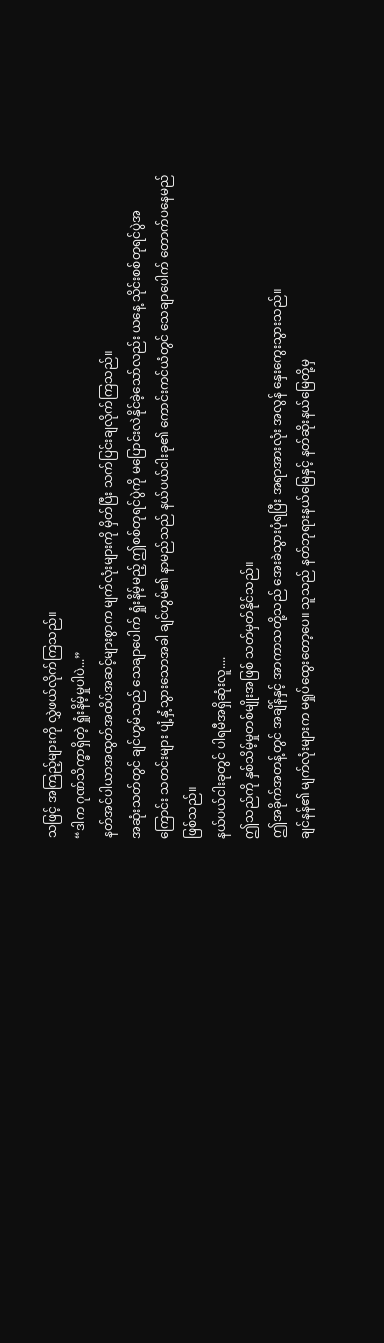သဖြင့် အကြည့်များကို လွှဲဖယ်လိုက်ကြသည်။
“ဒါက ဂုဏ်သိက္ခာရှိတဲ့ ရှုံးနိမ့်မှုပါပဲ...”
နတ်အင်ပါယာအထွတ်အထိပ်အဆင့်များစွာက မျက်လုံးများကို မှိတ်ပြီး သက်ပြင်းချလိုက်ကြသည်။
အဆုံးသတ်တွင် ချင်ဟွမ်သည် သေချာပေါက် ရှုံးနိမ့်မည့် ဤစစ်တုရင်ပွဲကို မပြောင်းလဲနိုင်ခဲ့သော်လည်း ယနေ့ သိုင်းစစ်တုရင်ပွဲအကြောင်း သတင်းများ ပျံ့နှံ့သွားသောအခါ ချင်ဟွမ်၏ နာမည်သည် နယ်ပယ်ငါးခု၏ ကောင်းကင်ယံတွင် သေချာပေါက် တောက်ပနေမည်ဖြစ်သည်။
နယ်ပယ်ငါးခုတွင် ပါရမီအရှိဆုံးလူ....
ဤသည်ကို နှစ်သိမ့်မှုတစ်မျိုးအဖြစ် သတ်မှတ်နိုင်သည်။
ဤအခိုက်အတန့်တွင် အချိန်နှင့် အာကာသတို့သည် အေးခဲသွားပုံရပြီး အရာအားလုံး အလွန် နှေးကွေးသွားသည်။
ချင်နန်၏ မျက်လုံးများက မရှုပ်ထွေးတော့ပေ။ သူသည် နတ်ဘုရားနယ်မြေနှင့် နတ်ဆိုးနယ်မြေတို့မှ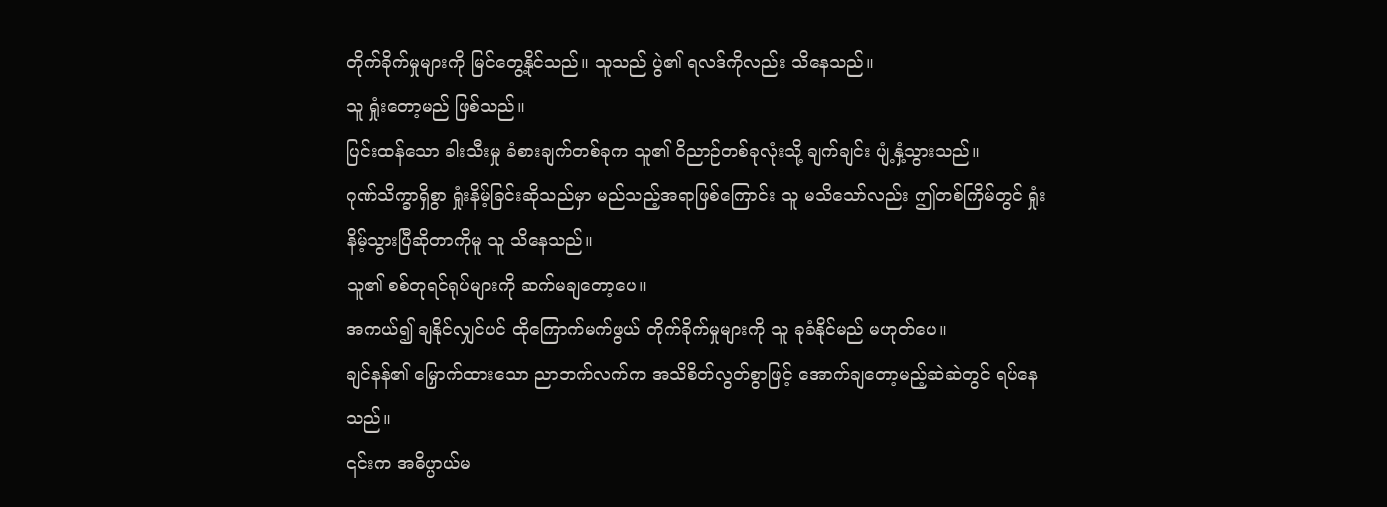တိုက်ခိုက်မှုများကို မြင်တွေ့နိုင်သည်။ သူသည် ပွဲ၏ ရလဒ်ကိုလည်း သိနေသည်။
သူ ရှုံးတော့မည် ဖြစ်သည်။
ပြင်းထန်သော ခါးသီးမှု ခံစားချက်တစ်ခုက သူ၏ ဝိညာဉ်တစ်ခုလုံးသို့ ချက်ချင်း ပျံ့နှံ့သွားသည်။
ဂုဏ်သိက္ခာရှိစွာ ရှုံးနိမ့်ခြင်းဆိုသည်မှာ မည်သည့်အရာဖြစ်ကြောင်း သူ မသိသော်လည်း ဤတစ်ကြိမ်တွင် ရှုံးနိမ့်သွားပြီဆိုတာကိုမူ သူ သိနေသည်။
သူ၏ စစ်တုရင်ရုပ်များကို ဆက်မချတော့ပေ။
အကယ်၍ ချနိုင်လျှင်ပင် ထိုကြောက်မက်ဖွယ် တိုက်ခိုက်မှုများကို သူ ခုခံနိုင်မည် မဟုတ်ပေ။
ချင်နန်၏ မြှောက်ထားသော ညာဘက်လက်က အသိစိတ်လွတ်စွာဖြင့် အောက်ချတော့မည့်ဆဲဆဲတွင် ရပ်နေသည်။
၎င်းက အဓိပ္ပာယ်မ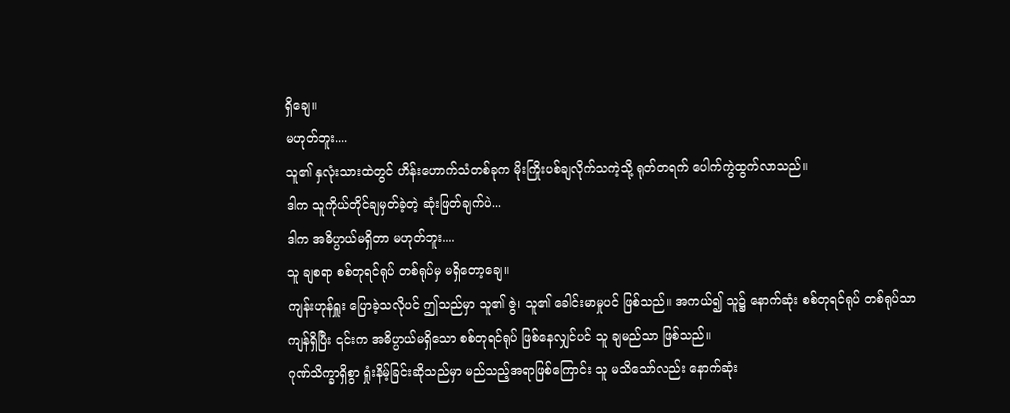ရှိချေ။
မဟုတ်ဘူး....
သူ၏ နှလုံးသားထဲတွင် ဟိန်းဟောက်သံတစ်ခုက မိုးကြိုးပစ်ချလိုက်သကဲ့သို့ ရုတ်တရက် ပေါက်ကွဲထွက်လာသည်။
ဒါက သူကိုယ်တိုင်ချမှတ်ခဲ့တဲ့ ဆုံးဖြတ်ချက်ပဲ...
ဒါက အဓိပ္ပာယ်မရှိတာ မဟုတ်ဘူး....
သူ ချစရာ စစ်တုရင်ရုပ် တစ်ရုပ်မှ မရှိတော့ချေ။
ကျန်းဟုန်ရှူး ပြောခဲ့သလိုပင် ဤသည်မှာ သူ၏ ဇွဲ၊ သူ၏ ခေါင်းမာမှုပင် ဖြစ်သည်။ အကယ်၍ သူ၌ နောက်ဆုံး စစ်တုရင်ရုပ် တစ်ရုပ်သာ ကျန်ရှိပြီး ၎င်းက အဓိပ္ပာယ်မရှိသော စစ်တုရင်ရုပ် ဖြစ်နေလျှင်ပင် သူ ချမည်သာ ဖြစ်သည်။
ဂုဏ်သိက္ခာရှိစွာ ရှုံးနိမ့်ခြင်းဆိုသည်မှာ မည်သည့်အရာဖြစ်ကြောင်း သူ မသိသော်လည်း နောက်ဆုံး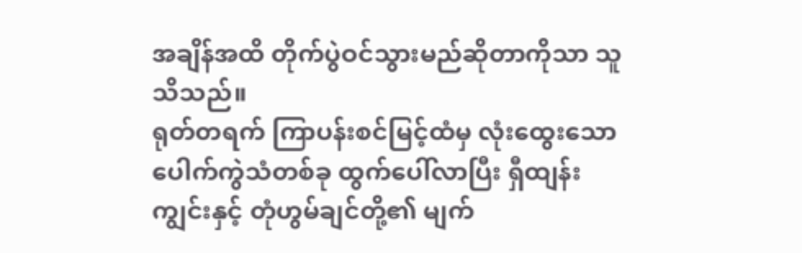အချိန်အထိ တိုက်ပွဲဝင်သွားမည်ဆိုတာကိုသာ သူသိသည်။
ရုတ်တရက် ကြာပန်းစင်မြင့်ထံမှ လုံးထွေးသော ပေါက်ကွဲသံတစ်ခု ထွက်ပေါ်လာပြီး ရှီထျန်းကျွင်းနှင့် တုံဟွမ်ချင်တို့၏ မျက်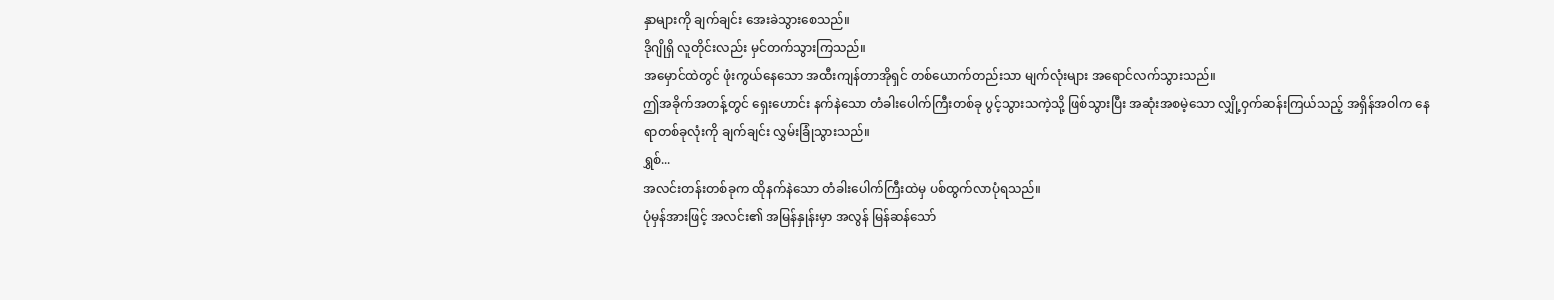နှာများကို ချက်ချင်း အေးခဲသွားစေသည်။
ဒိုဂျိုရှိ လူတိုင်းလည်း မှင်တက်သွားကြသည်။
အမှောင်ထဲတွင် ဖုံးကွယ်နေသော အထီးကျန်တာအိုရှင် တစ်ယောက်တည်းသာ မျက်လုံးများ အရောင်လက်သွားသည်။
ဤအခိုက်အတန့်တွင် ရှေးဟောင်း နက်နဲသော တံခါးပေါက်ကြီးတစ်ခု ပွင့်သွားသကဲ့သို့ ဖြစ်သွားပြီး အဆုံးအစမဲ့သော လျှို့ဝှက်ဆန်းကြယ်သည့် အရှိန်အဝါက နေရာတစ်ခုလုံးကို ချက်ချင်း လွှမ်းခြုံသွားသည်။
ရွှစ်...
အလင်းတန်းတစ်ခုက ထိုနက်နဲသော တံခါးပေါက်ကြီးထဲမှ ပစ်ထွက်လာပုံရသည်။
ပုံမှန်အားဖြင့် အလင်း၏ အမြန်နှုန်းမှာ အလွန် မြန်ဆန်သော်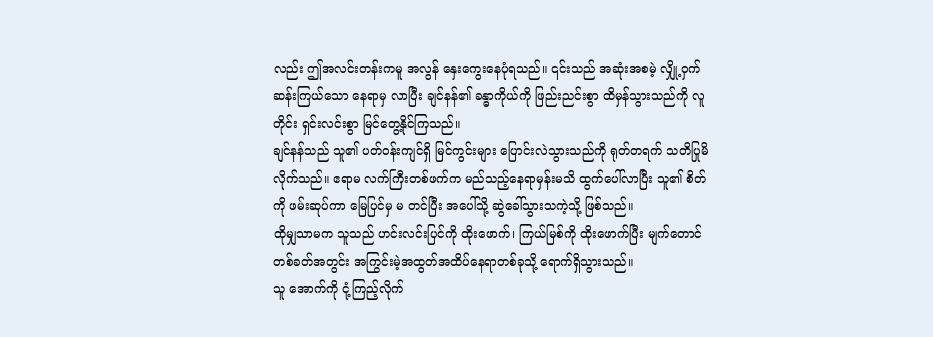လည်း ဤအလင်းတန်းကမူ အလွန် နှေးကွေးနေပုံရသည်။ ၎င်းသည် အဆုံးအစမဲ့ လျှို့ဝှက်ဆန်းကြယ်သော နေရာမှ လာပြီး ချင်နန်၏ ခန္ဓာကိုယ်ကို ဖြည်းညင်းစွာ ထိမှန်သွားသည်ကို လူတိုင်း ရှင်းလင်းစွာ မြင်တွေ့နိုင်ကြသည်။
ချင်နန်သည် သူ၏ ပတ်ဝန်းကျင်ရှိ မြင်ကွင်းများ ပြောင်းလဲသွားသည်ကို ရုတ်တရက် သတိပြုမိလိုက်သည်။ ဧရာမ လက်ကြီးတစ်ဖက်က မည်သည့်နေရာမှန်းမသိ ထွက်ပေါ်လာပြီး သူ၏ စိတ်ကို ဖမ်းဆုပ်ကာ မြေပြင်မှ မ တင်ပြီး အပေါ်သို့ ဆွဲခေါ်သွားသကဲ့သို့ ဖြစ်သည်။
ထိုမျှသာမက သူသည် ဟင်းလင်းပြင်ကို ထိုးဖောက်၊ ကြယ်မြစ်ကို ထိုးဖောက်ပြီး မျက်တောင်တစ်ခတ်အတွင်း အကြွင်းမဲ့အထွတ်အထိပ်နေရာတစ်ခုသို့ ရောက်ရှိသွားသည်။
သူ အောက်ကို ငုံ့ကြည့်လိုက်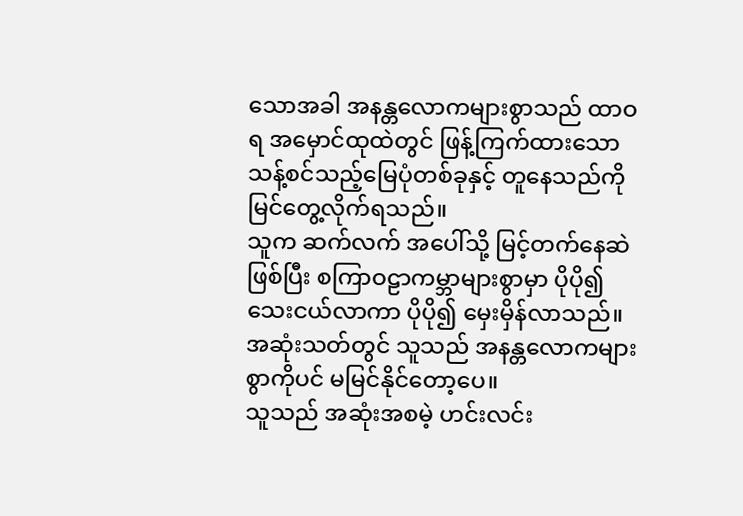သောအခါ အနန္တလောကများစွာသည် ထာဝရ အမှောင်ထုထဲတွင် ဖြန့်ကြက်ထားသော သန့်စင်သည့်မြေပုံတစ်ခုနှင့် တူနေသည်ကို မြင်တွေ့လိုက်ရသည်။
သူက ဆက်လက် အပေါ်သို့ မြင့်တက်နေဆဲဖြစ်ပြီး စကြာဝဠာကမ္ဘာများစွာမှာ ပိုပို၍ သေးငယ်လာကာ ပိုပို၍ မှေးမှိန်လာသည်။ အဆုံးသတ်တွင် သူသည် အနန္တလောကများစွာကိုပင် မမြင်နိုင်တော့ပေ။
သူသည် အဆုံးအစမဲ့ ဟင်းလင်း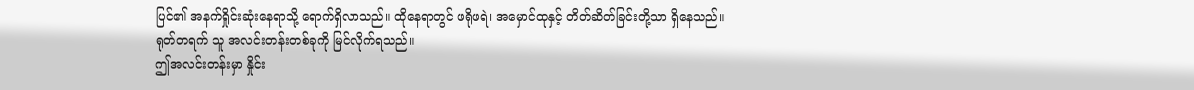ပြင်၏ အနက်ရှိုင်းဆုံးနေရာသို့ ရောက်ရှိလာသည်။ ထိုနေရာတွင် ဖရိုဖရဲ၊ အမှောင်ထုနှင့် တိတ်ဆိတ်ခြင်းတို့သာ ရှိနေသည်။
ရုတ်တရက် သူ အလင်းတန်းတစ်ခုကို မြင်လိုက်ရသည်။
ဤအလင်းတန်းမှာ နှိုင်း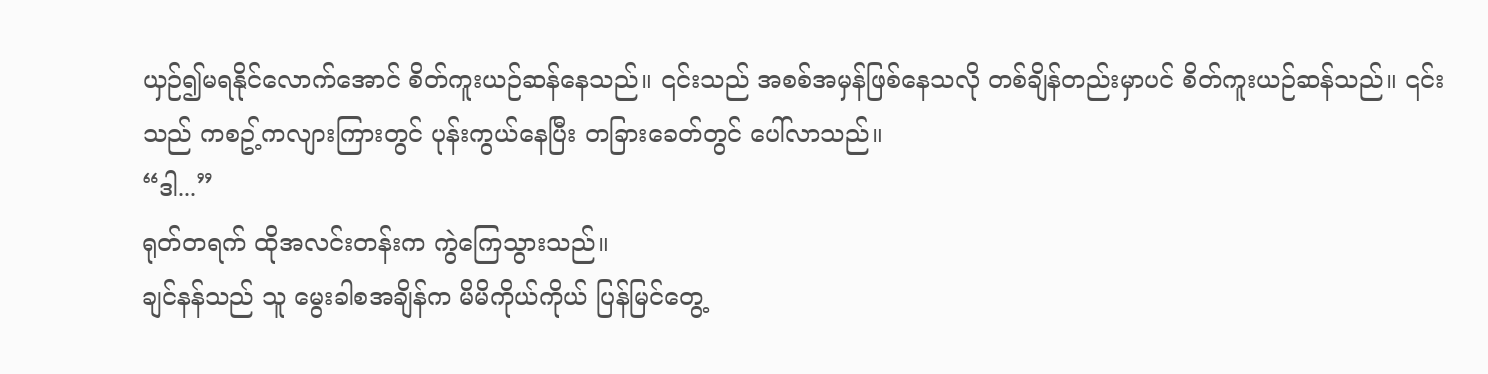ယှဉ်၍မရနိုင်လောက်အောင် စိတ်ကူးယဉ်ဆန်နေသည်။ ၎င်းသည် အစစ်အမှန်ဖြစ်နေသလို တစ်ချိန်တည်းမှာပင် စိတ်ကူးယဉ်ဆန်သည်။ ၎င်းသည် ကစဥ့်ကလျားကြားတွင် ပုန်းကွယ်နေပြီး တခြားခေတ်တွင် ပေါ်လာသည်။
“ဒါ...”
ရုတ်တရက် ထိုအလင်းတန်းက ကွဲကြေသွားသည်။
ချင်နန်သည် သူ မွေးခါစအချိန်က မိမိကိုယ်ကိုယ် ပြန်မြင်တွေ့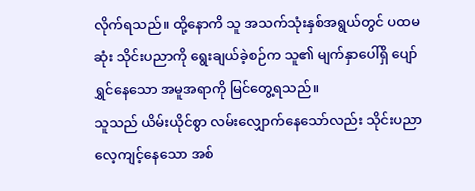လိုက်ရသည်။ ထို့နောကိ သူ အသက်သုံးနှစ်အရွယ်တွင် ပထမဆုံး သိုင်းပညာကို ရွေးချယ်ခဲ့စဉ်က သူ၏ မျက်နှာပေါ်ရှိ ပျော်ရွှင်နေသော အမူအရာကို မြင်တွေ့ရသည်။
သူသည် ယိမ်းယိုင်စွာ လမ်းလျှောက်နေသော်လည်း သိုင်းပညာ လေ့ကျင့်နေသော အစ်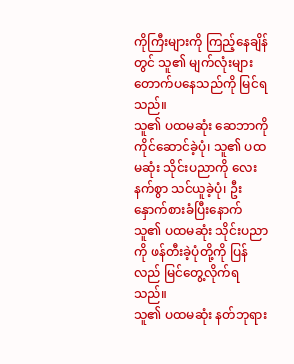ကိုကြီးများကို ကြည့်နေချိန်တွင် သူ၏ မျက်လုံးများ တောက်ပနေသည်ကို မြင်ရသည်။
သူ၏ ပထမဆုံး ဆေဘာကို ကိုင်ဆောင်ခဲ့ပုံ၊ သူ၏ ပထမဆုံး သိုင်းပညာကို လေးနက်စွာ သင်ယူခဲ့ပုံ၊ ဦးနှောက်စားခံပြီးနောက် သူ၏ ပထမဆုံး သိုင်းပညာကို ဖန်တီးခဲ့ပုံတို့ကို ပြန်လည် မြင်တွေ့လိုက်ရသည်။
သူ၏ ပထမဆုံး နတ်ဘုရား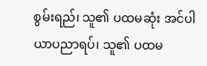စွမ်းရည်၊ သူ၏ ပထမဆုံး အင်ပါယာပညာရပ်၊ သူ၏ ပထမ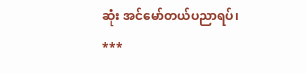ဆုံး အင်မော်တယ်ပညာရပ်၊
***